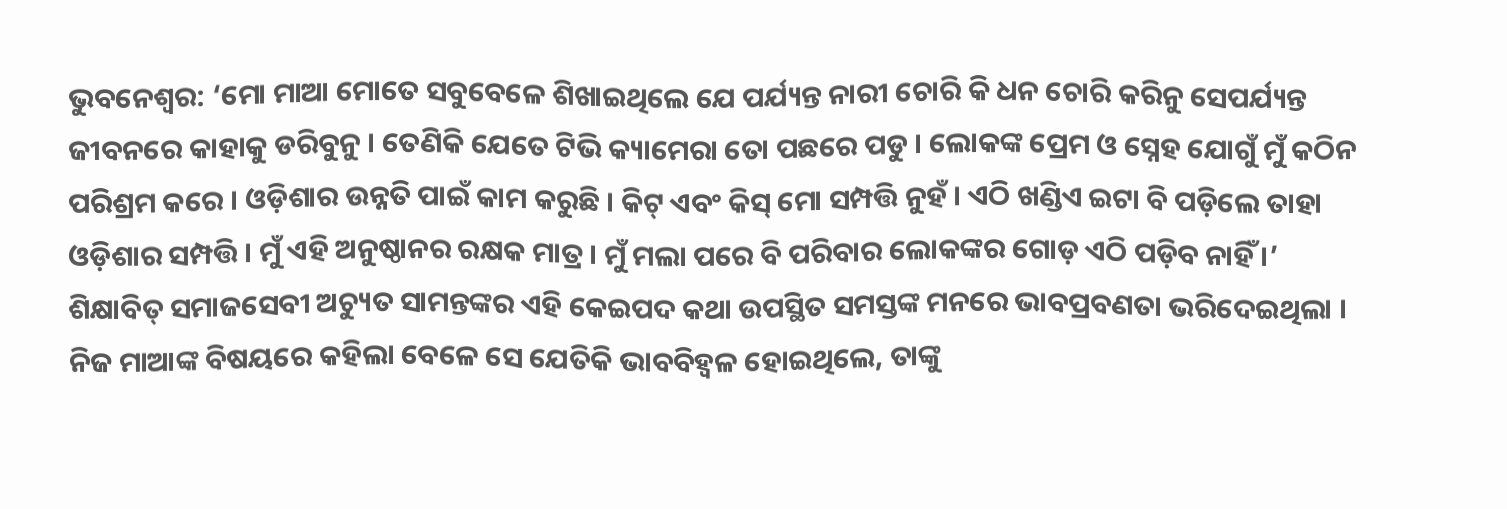ଭୁବନେଶ୍ୱର: ‘ମୋ ମାଆ ମୋତେ ସବୁବେଳେ ଶିଖାଇଥିଲେ ଯେ ପର୍ଯ୍ୟନ୍ତ ନାରୀ ଚୋରି କି ଧନ ଚୋରି କରିନୁ ସେପର୍ଯ୍ୟନ୍ତ ଜୀବନରେ କାହାକୁ ଡରିବୁନୁ । ତେଣିକି ଯେତେ ଟିଭି କ୍ୟାମେରା ତୋ ପଛରେ ପଡୁ । ଲୋକଙ୍କ ପ୍ରେମ ଓ ସ୍ନେହ ଯୋଗୁଁ ମୁଁ କଠିନ ପରିଶ୍ରମ କରେ । ଓଡ଼ିଶାର ଉନ୍ନତି ପାଇଁ କାମ କରୁଛି । କିଟ୍ ଏବଂ କିସ୍ ମୋ ସମ୍ପତ୍ତି ନୁହଁ । ଏଠି ଖଣ୍ଡିଏ ଇଟା ବି ପଡ଼ିଲେ ତାହା ଓଡ଼ିଶାର ସମ୍ପତ୍ତି । ମୁଁ ଏହି ଅନୁଷ୍ଠାନର ରକ୍ଷକ ମାତ୍ର । ମୁଁ ମଲା ପରେ ବି ପରିବାର ଲୋକଙ୍କର ଗୋଡ଼ ଏଠି ପଡ଼ିବ ନାହିଁ ।’
ଶିକ୍ଷାବିତ୍ ସମାଜସେବୀ ଅଚ୍ୟୁତ ସାମନ୍ତଙ୍କର ଏହି କେଇପଦ କଥା ଉପସ୍ଥିତ ସମସ୍ତଙ୍କ ମନରେ ଭାବପ୍ରବଣତା ଭରିଦେଇଥିଲା । ନିଜ ମାଆଙ୍କ ବିଷୟରେ କହିଲା ବେଳେ ସେ ଯେତିକି ଭାବବିହ୍ୱଳ ହୋଇଥିଲେ, ତାଙ୍କୁ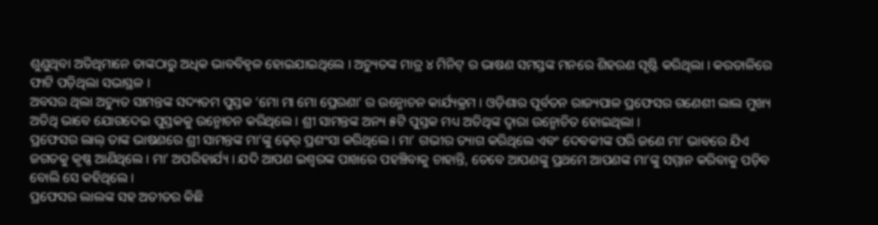ଶୁଣୁଥିବା ଅତିଥିମାନେ ତାଙ୍କଠାରୁ ଅଧିକ ଭାବବିହ୍ୱଳ ହୋଇଯାଇଥିଲେ । ଅଚ୍ୟୁତଙ୍କ ମାତ୍ର ୪ ମିନିଟ୍ ର ଭାଷଣ ସମସ୍ତଙ୍କ ମନରେ ଶିହରଣ ସୃଷ୍ଟି କରିଥିଲା । କରତାଳିରେ ଫାଟି ପଡ଼ିଥିଲା ସଭାସ୍ଥଳ ।
ଅବସର ଥିଲା ଅଚ୍ୟୁତ ସାମନ୍ତଙ୍କ ସଦ୍ୟତମ ପୁସ୍ତକ ‘ମୋ ମା ମୋ ପ୍ରେରଣା’ ର ଉନ୍ମୋଚନ କାର୍ଯ୍ୟକ୍ରମ । ଓଡ଼ିଶାର ପୂର୍ବତନ ରାଜ୍ୟପାଳ ପ୍ରଫେସର ଗଣେଶୀ ଲାଲ ମୁଖ୍ୟ ଅତିଥି ଭାବେ ଯୋଗଦେଇ ପୁସ୍ତକକୁ ଉନ୍ମୋଚନ କରିଥିଲେ । ଶ୍ରୀ ସାମନ୍ତଙ୍କ ଅନ୍ୟ ୫ଟି ପୁସ୍ତକ ମଧ୍ୟ ଅତିଥିଙ୍କ ଦ୍ୱାରା ଉନ୍ମୋଚିତ ହୋଇଥିଲା ।
ପ୍ରଫେସର ଲାଲ୍ ତାଙ୍କ ଭାଷଣରେ ଶ୍ରୀ ସାମନ୍ତଙ୍କ ମା’ଙ୍କୁ ଢ଼େର୍ ପ୍ରଶଂସା କରିଥିଲେ । ମା’ ଗଭୀର ତ୍ୟାଗ କରିଥିଲେ ଏବଂ ଦେବକୀଙ୍କ ପରି ଜଣେ ମା’ ଭାବରେ ଯିଏ ଜଗତକୁ କୃଷ୍ଣ ଆଣିଥିଲେ । ମା’ ଅପରିହାର୍ଯ୍ୟ । ଯଦି ଆପଣ ଇଶ୍ୱରଙ୍କ ପାଖରେ ପହଞ୍ଚିବାକୁ ଚାହାନ୍ତି, ତେବେ ଆପଣଙ୍କୁ ପ୍ରଥମେ ଆପଣଙ୍କ ମା’ଙ୍କୁ ସମ୍ମାନ କରିବାକୁ ପଡ଼ିବ ବୋଲି ସେ କହିଥିଲେ ।
ପ୍ରଫେସର ଲାଲଙ୍କ ସହ ଅତୀତର କିଛି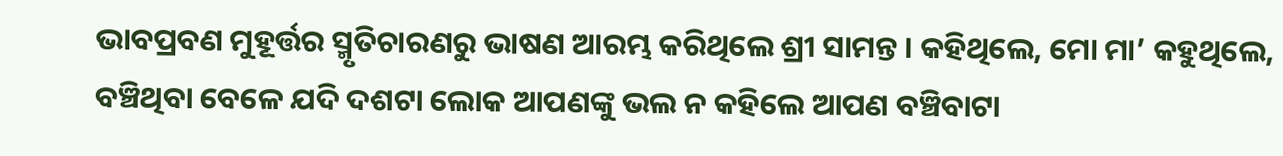ଭାବପ୍ରବଣ ମୁହୂର୍ତ୍ତର ସ୍ମୃତିଚାରଣରୁ ଭାଷଣ ଆରମ୍ଭ କରିଥିଲେ ଶ୍ରୀ ସାମନ୍ତ । କହିଥିଲେ, ମୋ ମା’ କହୁଥିଲେ, ବଞ୍ଚିଥିବା ବେଳେ ଯଦି ଦଶଟା ଲୋକ ଆପଣଙ୍କୁ ଭଲ ନ କହିଲେ ଆପଣ ବଞ୍ଚିବାଟା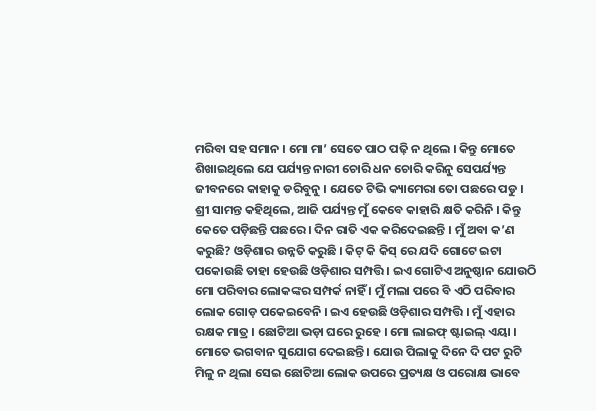ମରିବା ସହ ସମାନ । ମୋ ମା’ ସେତେ ପାଠ ପଢ଼ି ନ ଥିଲେ । କିନ୍ତୁ ମୋତେ ଶିଖାଇଥିଲେ ଯେ ପର୍ଯ୍ୟନ୍ତ ନାରୀ ଚୋରି ଧନ ଚୋରି କରିନୁ ସେପର୍ଯ୍ୟନ୍ତ ଜୀବନରେ କାହାକୁ ଡରିବୁନୁ । ଯେତେ ଟିଭି କ୍ୟାମେରା ତୋ ପଛରେ ପଡୁ ।
ଶ୍ରୀ ସାମନ୍ତ କହିଥିଲେ, ଆଜି ପର୍ଯ୍ୟନ୍ତ ମୁଁ କେବେ କାହାରି କ୍ଷତି କରିନି । କିନ୍ତୁ କେତେ ପଡ଼ିଛନ୍ତି ପଛରେ । ଦିନ ରାତି ଏକ କରିଦେଇଛନ୍ତି । ମୁଁ ଅବା କ’ଣ କରୁଛି? ଓଡ଼ିଶାର ଉନ୍ନତି କରୁଛି । କିଟ୍ କି କିସ୍ ରେ ଯଦି ଗୋଟେ ଇଟା ପକୋଉଛି ତାହା ହେଉଛି ଓଡ଼ିଶାର ସମ୍ପତ୍ତି । ଇଏ ଗୋଟିଏ ଅନୁଷ୍ଠାନ ଯୋଉଠି ମୋ ପରିବାର ଲୋକଙ୍କର ସମ୍ପର୍କ ନାହିଁ । ମୁଁ ମଲା ପରେ ବି ଏଠି ପରିବାର ଲୋକ ଗୋଡ଼ ପକେଇବେନି । ଇଏ ହେଉଛି ଓଡ଼ିଶାର ସମ୍ପତ୍ତି । ମୁଁ ଏହାର ରକ୍ଷକ ମାତ୍ର । ଛୋଟିଆ ଭଡ଼ା ଘରେ ରୁହେ । ମୋ ଲାଇଫ୍ ଷ୍ଟାଇଲ୍ ଏୟା । ମୋତେ ଭଗବାନ ସୁଯୋଗ ଦେଇଛନ୍ତି । ଯୋଉ ପିଲାକୁ ଦିନେ ଦି ପଟ ରୁଟି ମିଳୁ ନ ଥିଲା ସେଇ ଛୋଟିଆ ଲୋକ ଉପରେ ପ୍ରତ୍ୟକ୍ଷ ଓ ପରୋକ୍ଷ ଭାବେ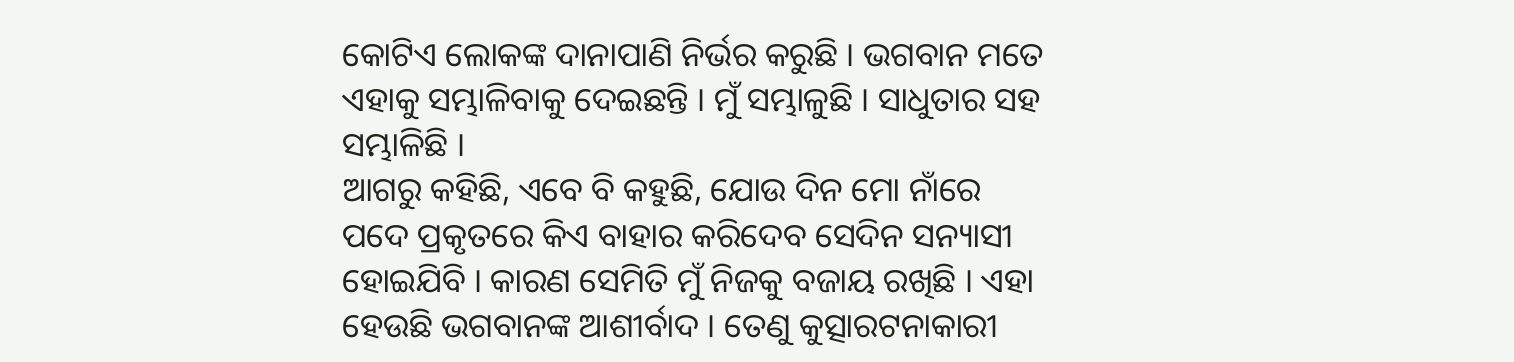କୋଟିଏ ଲୋକଙ୍କ ଦାନାପାଣି ନିର୍ଭର କରୁଛି । ଭଗବାନ ମତେ ଏହାକୁ ସମ୍ଭାଳିବାକୁ ଦେଇଛନ୍ତି । ମୁଁ ସମ୍ଭାଳୁଛି । ସାଧୁତାର ସହ ସମ୍ଭାଳିଛି ।
ଆଗରୁ କହିଛି, ଏବେ ବି କହୁଛି, ଯୋଉ ଦିନ ମୋ ନାଁରେ ପଦେ ପ୍ରକୃତରେ କିଏ ବାହାର କରିଦେବ ସେଦିନ ସନ୍ୟାସୀ ହୋଇଯିବି । କାରଣ ସେମିତି ମୁଁ ନିଜକୁ ବଜାୟ ରଖିଛି । ଏହା ହେଉଛି ଭଗବାନଙ୍କ ଆଶୀର୍ବାଦ । ତେଣୁ କୁତ୍ସାରଟନାକାରୀ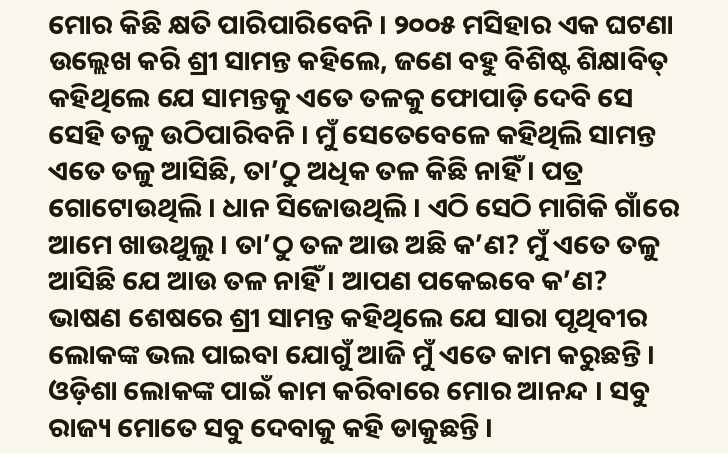ମୋର କିଛି କ୍ଷତି ପାରିପାରିବେନି । ୨୦୦୫ ମସିହାର ଏକ ଘଟଣା ଉଲ୍ଲେଖ କରି ଶ୍ରୀ ସାମନ୍ତ କହିଲେ, ଜଣେ ବହୁ ବିଶିଷ୍ଟ ଶିକ୍ଷାବିତ୍ କହିଥିଲେ ଯେ ସାମନ୍ତକୁ ଏତେ ତଳକୁ ଫୋପାଡ଼ି ଦେବି ସେ ସେହି ତଳୁ ଉଠିପାରିବନି । ମୁଁ ସେତେବେଳେ କହିଥିଲି ସାମନ୍ତ ଏତେ ତଳୁ ଆସିଛି, ତା’ଠୁ ଅଧିକ ତଳ କିଛି ନାହିଁ । ପତ୍ର ଗୋଟୋଉଥିଲି । ଧାନ ସିଜୋଉଥିଲି । ଏଠି ସେଠି ମାଗିକି ଗାଁରେ ଆମେ ଖାଉଥୁଲୁ । ତା’ଠୁ ତଳ ଆଉ ଅଛି କ’ଣ? ମୁଁ ଏତେ ତଳୁ ଆସିଛି ଯେ ଆଉ ତଳ ନାହିଁ । ଆପଣ ପକେଇବେ କ’ଣ?
ଭାଷଣ ଶେଷରେ ଶ୍ରୀ ସାମନ୍ତ କହିଥିଲେ ଯେ ସାରା ପୃଥିବୀର ଲୋକଙ୍କ ଭଲ ପାଇବା ଯୋଗୁଁ ଆଜି ମୁଁ ଏତେ କାମ କରୁଛନ୍ତି । ଓଡ଼ିଶା ଲୋକଙ୍କ ପାଇଁ କାମ କରିବାରେ ମୋର ଆନନ୍ଦ । ସବୁ ରାଜ୍ୟ ମୋତେ ସବୁ ଦେବାକୁ କହି ଡାକୁଛନ୍ତି ।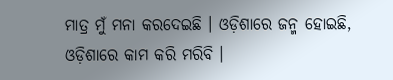ମାତ୍ର ମୁଁ ମନା କରଦେଇଛି । ଓଡ଼ିଶାରେ ଜନ୍ମ ହୋଇଛି, ଓଡ଼ିଶାରେ କାମ କରି ମରିବି ।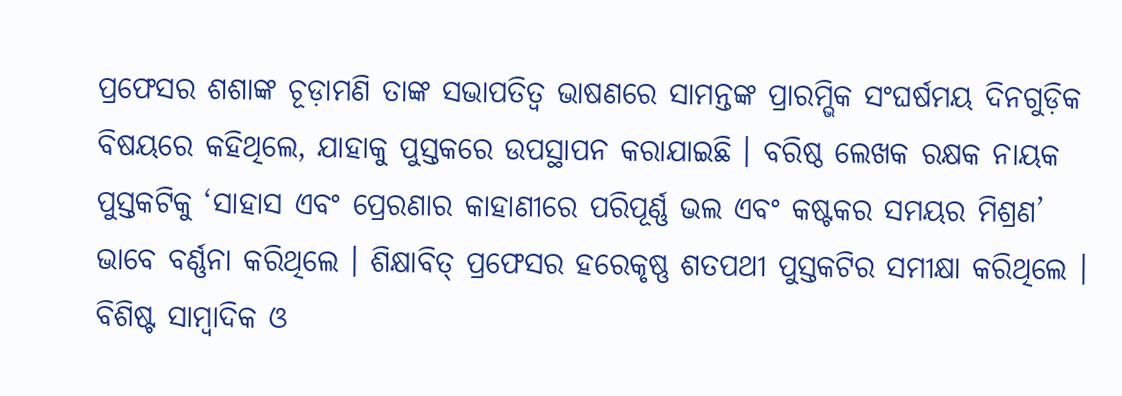ପ୍ରଫେସର ଶଶାଙ୍କ ଚୂଡ଼ାମଣି ତାଙ୍କ ସଭାପତିତ୍ୱ ଭାଷଣରେ ସାମନ୍ତଙ୍କ ପ୍ରାରମ୍ଭିକ ସଂଘର୍ଷମୟ ଦିନଗୁଡ଼ିକ ବିଷୟରେ କହିଥିଲେ, ଯାହାକୁ ପୁସ୍ତକରେ ଉପସ୍ଥାପନ କରାଯାଇଛି । ବରିଷ୍ଠ ଲେଖକ ରକ୍ଷକ ନାୟକ ପୁସ୍ତକଟିକୁ ‘ସାହାସ ଏବଂ ପ୍ରେରଣାର କାହାଣୀରେ ପରିପୂର୍ଣ୍ଣ ଭଲ ଏବଂ କଷ୍ଟକର ସମୟର ମିଶ୍ରଣ’ ଭାବେ ବର୍ଣ୍ଣନା କରିଥିଲେ । ଶିକ୍ଷାବିତ୍ ପ୍ରଫେସର ହରେକୃଷ୍ଣ ଶତପଥୀ ପୁସ୍ତକଟିର ସମୀକ୍ଷା କରିଥିଲେ । ବିଶିଷ୍ଟ ସାମ୍ବାଦିକ ଓ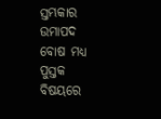ସ୍ତମ୍ଭକାର ଉମାପଦ ବୋଷ ମଧ୍ୟ ପୁସ୍ତକ ବିଷୟରେ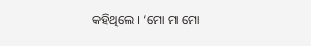କହିଥିଲେ । ‘ମୋ ମା ମୋ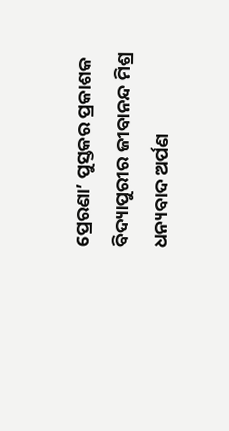ପ୍ରେରଣା’ ପୁସ୍ତକର ପ୍ରକାଶକ ବିଦ୍ୟାପୁରୀର ଜୀବାନନ୍ଦ ମିଶ୍ର ଧନ୍ୟବାଦ ଅର୍ପଣ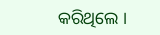କରିଥିଲେ ।